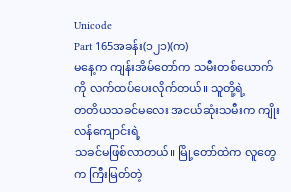Unicode
Part 165အခန်း(၁၂၁)(က)
မနေ့က ကျန်းအိမ်တော်က သမီးတစ်ယောက်ကို လက်ထပ်ပေးလိုက်တယ်။ သူတို့ရဲ့
တတိယသခင်မလေး အငယ်ဆုံးသမီးက ကျိုးလန်ကျောင်းရဲ့
သခင်မဖြစ်လာတယ်။ မြို့တော်ထဲက လူတွေက ကြီးမြတ်တဲ့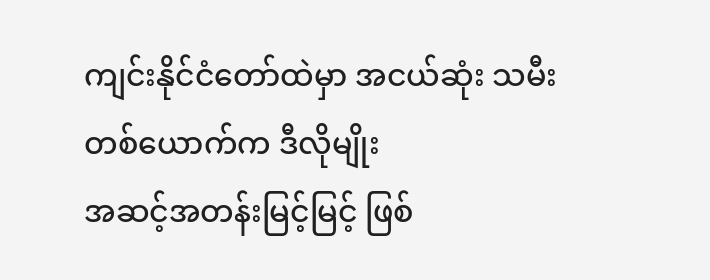ကျင်းနိုင်ငံတော်ထဲမှာ အငယ်ဆုံး သမီးတစ်ယောက်က ဒီလိုမျိုး
အဆင့်အတန်းမြင့်မြင့် ဖြစ်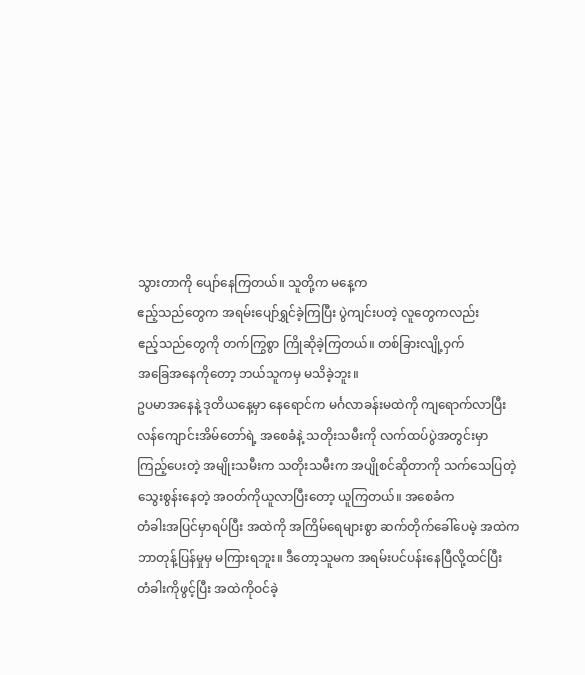သွားတာကို ပျော်နေကြတယ်။ သူတို့က မနေ့က
ဧည့်သည်တွေက အရမ်းပျော်ရွှင်ခဲ့ကြပြီး ပွဲကျင်းပတဲ့ လူတွေကလည်း
ဧည့်သည်တွေကို တက်ကြွစွာ ကြိုဆိုခဲ့ကြတယ်။ တစ်ခြားလျို့ဝှက်
အခြေအနေကိုတော့ ဘယ်သူကမှ မသိခဲ့ဘူး။
ဥပမာအနေနဲ့ ဒုတိယနေ့မှာ နေရောင်က မင်္ဂလာခန်းမထဲကို ကျရောက်လာပြီး
လန်ကျောင်းအိမ်တော်ရဲ့ အစေခံနဲ့ သတိုးသမီးကို လက်ထပ်ပွဲအတွင်းမှာ
ကြည့်ပေးတဲ့ အမျိုးသမီးက သတိုးသမီးက အပျိုစင်ဆိုတာကို သက်သေပြတဲ့
သွေးစွန်းနေတဲ့ အဝတ်ကိုယူလာပြီးတော့ ယူကြတယ်။ အစေခံက
တံခါးအပြင်မှာရပ်ပြီး အထဲကို အကြိမ်ရေများစွာ ဆက်တိုက်ခေါ်ပေမဲ့ အထဲက
ဘာတုန့်ပြန်မှုမှ မကြားရဘူး။ ဒီတော့သူမက အရမ်းပင်ပန်းနေပြီလို့ထင်ပြီး
တံခါးကိုဖွင့်ပြီး အထဲကိုဝင်ခဲ့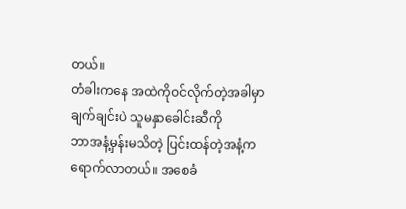တယ်။
တံခါးကနေ အထဲကိုဝင်လိုက်တဲ့အခါမှာ ချက်ချင်းပဲ သူမနှာခေါင်းဆီကို
ဘာအနံ့မှန်းမသိတဲ့ ပြင်းထန်တဲ့အနံ့က ရောက်လာတယ်။ အစေခံ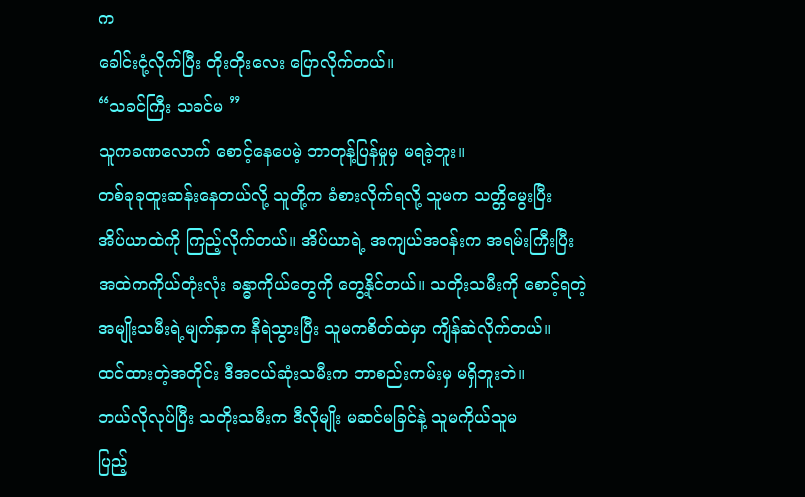က
ခေါင်းငုံ့လိုက်ပြီး တိုးတိုးလေး ပြောလိုက်တယ်။
“သခင်ကြီး သခင်မ ”
သူကခဏလောက် စောင့်နေပေမဲ့ ဘာတုန့်ပြန်မှုမှ မရခဲ့ဘူး။
တစ်ခုခုထူးဆန်းနေတယ်လို့ သူတို့က ခံစားလိုက်ရလို့ သူမက သတ္တိမွေးပြီး
အိပ်ယာထဲကို ကြည့်လိုက်တယ်။ အိပ်ယာရဲ့ အကျယ်အဝန်းက အရမ်းကြီးပြီး
အထဲကကိုယ်တုံးလုံး ခန္ဓာကိုယ်တွေကို တွေ့နိုင်တယ်။ သတိုးသမီးကို စောင့်ရတဲ့
အမျိုးသမီးရဲ့မျက်နှာက နီရဲသွားပြီး သူမကစိတ်ထဲမှာ ကျိန်ဆဲလိုက်တယ်။
ထင်ထားတဲ့အတိုင်း ဒီအငယ်ဆုံးသမီးက ဘာစည်းကမ်းမှ မရှိဘူးဘဲ။
ဘယ်လိုလုပ်ပြီး သတိုးသမီးက ဒီလိုမျိုး မဆင်မခြင်နဲ့ သူမကိုယ်သူမ
ပြည့်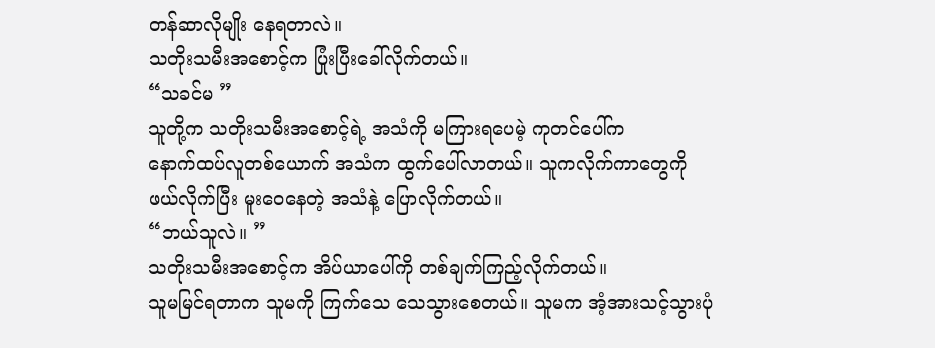တန်ဆာလိုမျိုး နေရတာလဲ။
သတိုးသမီးအစောင့်က ပြုံးပြီးခေါ်လိုက်တယ်။
“သခင်မ ”
သူတို့က သတိုးသမီးအစောင့်ရဲ့ အသံကို မကြားရပေမဲ့ ကုတင်ပေါ်က
နောက်ထပ်လူတစ်ယောက် အသံက ထွက်ပေါ်လာတယ်။ သူကလိုက်ကာတွေကို
ဖယ်လိုက်ပြီး မူးဝေနေတဲ့ အသံနဲ့ ပြောလိုက်တယ်။
“ဘယ်သူလဲ။ ”
သတိုးသမီးအစောင့်က အိပ်ယာပေါ်ကို တစ်ချက်ကြည့်လိုက်တယ်။
သူမမြင်ရတာက သူမကို ကြက်သေ သေသွားစေတယ်။ သူမက အံ့အားသင့်သွားပုံ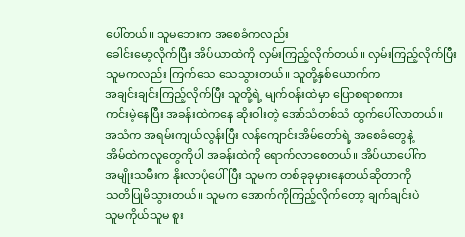ပေါ်တယ်။ သူမဘေးက အစေခံကလည်း
ခေါင်းမော့လိုက်ပြီး အိပ်ယာထဲကို လှမ်းကြည့်လိုက်တယ်။ လှမ်းကြည့်လိုက်ပြီး
သူမကလည်း ကြက်သေ သေသွားတယ်။ သူတို့နှစ်ယောက်က
အချင်းချင်းကြည့်လိုက်ပြီး သူတို့ရဲ့ မျက်ဝန်းထဲမှာ ပြောစရာစကား
ကင်းမဲ့နေပြီး အခန်းထဲကနေ ဆိုးဝါးတဲ့ အော်သံတစ်သံ ထွက်ပေါ်လာတယ်။
အသံက အရမ်းကျယ်လွန်းပြီး လန်ကျောင်းအိမ်တော်ရဲ့ အစေခံတွေနဲ့
အိမ်ထဲကလူတွေကိုပါ အခန်းထဲကို ရောက်လာစေတယ်။ အိပ်ယာပေါ်က
အမျိုးသမီးက နိုးလာပုံပေါ်ပြီး သူမက တစ်ခုခုမှားနေတယ်ဆိုတာကို
သတိပြုမိသွားတယ်။ သူမက အောက်ကိုကြည့်လိုက်တော့ ချက်ချင်းပဲ
သူမကိုယ်သူမ စူး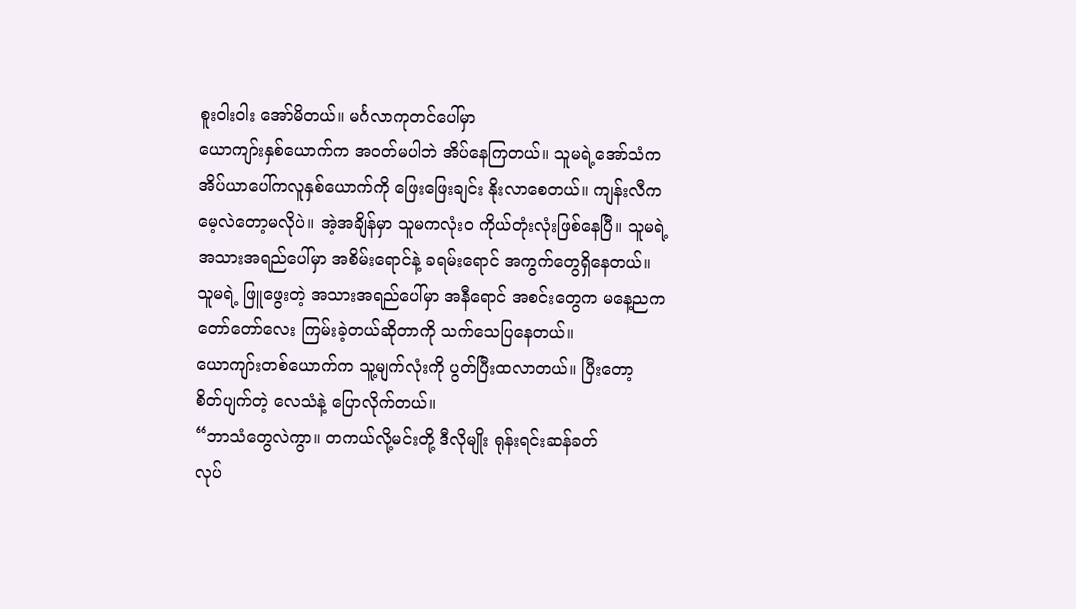စူးဝါးဝါး အော်မိတယ်။ မင်္ဂလာကုတင်ပေါ်မှာ
ယောကျာ်းနှစ်ယောက်က အဝတ်မပါဘဲ အိပ်နေကြတယ်။ သူမရဲ့အော်သံက
အိပ်ယာပေါ်ကလူနှစ်ယောက်ကို ဖြေးဖြေးချင်း နိုးလာစေတယ်။ ကျန်းလီက
မေ့လဲတော့မလိုပဲ။ အဲ့အချိန်မှာ သူမကလုံးဝ ကိုယ်တုံးလုံးဖြစ်နေပြီ။ သူမရဲ့
အသားအရည်ပေါ်မှာ အစိမ်းရောင်နဲ့ ခရမ်းရောင် အကွက်တွေရှိနေတယ်။
သူမရဲ့ ဖြူဖွေးတဲ့ အသားအရည်ပေါ်မှာ အနီရောင် အစင်းတွေက မနေ့ညက
တော်တော်လေး ကြမ်းခဲ့တယ်ဆိုတာကို သက်သေပြနေတယ်။
ယောကျာ်းတစ်ယောက်က သူ့မျက်လုံးကို ပွတ်ပြီးထလာတယ်။ ပြီးတော့
စိတ်ပျက်တဲ့ လေသံနဲ့ ပြောလိုက်တယ်။
“ဘာသံတွေလဲကွာ။ တကယ်လို့မင်းတို့ ဒီလိုမျိုး ရုန်းရင်းဆန်ခတ်
လုပ်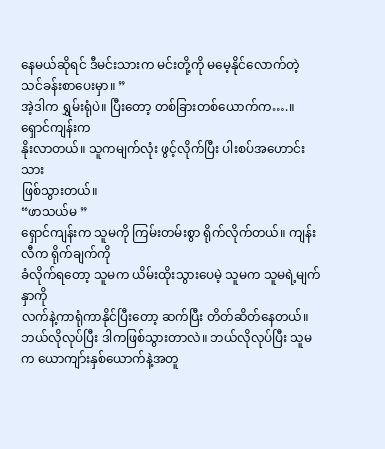နေမယ်ဆိုရင် ဒီမင်းသားက မင်းတို့ကို မမေ့နိုင်လောက်တဲ့
သင်ခန်းစာပေးမှာ။ ”
အဲ့ဒါက ရွှမ်းရုံပဲ။ ပြီးတော့ တစ်ခြားတစ်ယောက်က….။ ရှောင်ကျန်းက
နိုးလာတယ်။ သူကမျက်လုံး ဖွင့်လိုက်ပြီး ပါးစပ်အဟောင်းသား
ဖြစ်သွားတယ်။
“ဖာသယ်မ ”
ရှောင်ကျန်းက သူမကို ကြမ်းတမ်းစွာ ရိုက်လိုက်တယ်။ ကျန်းလီက ရိုက်ချက်ကို
ခံလိုက်ရတော့ သူမက ယိမ်းထိုးသွားပေမဲ့ သူမက သူမရဲ့မျက်နှာကို
လက်နဲ့ကာရုံကာနိုင်ပြီးတော့ ဆက်ပြီး တိတ်ဆိတ်နေတယ်။ ဘယ်လိုလုပ်ပြီး ဒါကဖြစ်သွားတာလဲ။ ဘယ်လိုလုပ်ပြီး သူမက ယောကျာ်းနှစ်ယောက်နဲ့အတူ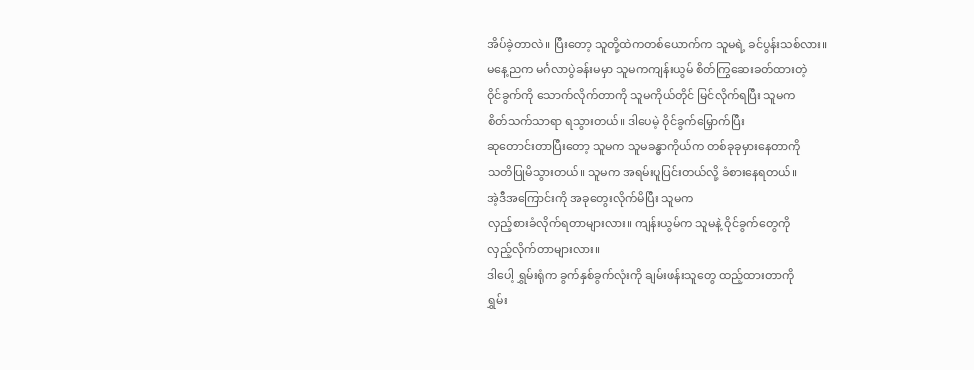အိပ်ခဲ့တာလဲ။ ပြီးတော့ သူတို့ထဲကတစ်ယောက်က သူမရဲ့ ခင်ပွန်းသစ်လား။
မနေ့ညက မင်္ဂလာပွဲခန်းမမှာ သူမကကျန်းယွမ် စိတ်ကြွဆေးခတ်ထားတဲ့
ဝိုင်ခွက်ကို သောက်လိုက်တာကို သူမကိုယ်တိုင် မြင်လိုက်ရပြီး သူမက
စိတ်သက်သာရာ ရသွားတယ်။ ဒါပေမဲ့ ဝိုင်ခွက်မြှောက်ပြီး
ဆုတောင်းတာပြီးတော့ သူမက သူမခန္ဓာကိုယ်က တစ်ခုခုမှားနေတာကို
သတိပြုမိသွားတယ်။ သူမက အရမ်းပူပြင်းတယ်လို့ ခံစားနေရတယ်။
အဲ့ဒီအကြောင်းကို အခုတွေးလိုက်မိပြီး သူမက
လှည့်စားခံလိုက်ရတာများလား။ ကျန်းယွမ်က သူမနဲ့ ဝိုင်ခွက်တွေကို
လှည့်လိုက်တာများလား။
ဒါပေါ့ ရွှမ်းရုံက ခွက်နှစ်ခွက်လုံးကို ချမ်းဖန်းသူတွေ ထည့်ထားတာကို
ရွှမ်း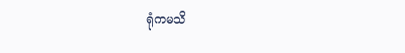ရုံကမသိ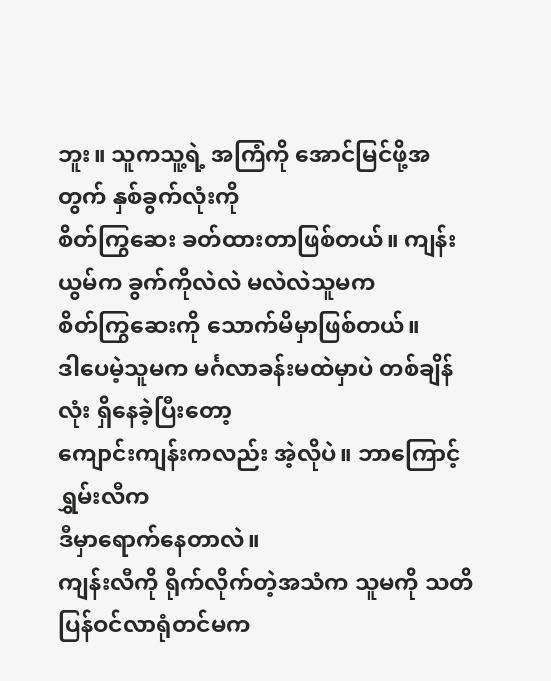ဘူး။ သူကသူ့ရဲ့ အကြံကို အောင်မြင်ဖို့အတွက် နှစ်ခွက်လုံးကို
စိတ်ကြွဆေး ခတ်ထားတာဖြစ်တယ်။ ကျန်းယွမ်က ခွက်ကိုလဲလဲ မလဲလဲသူမက
စိတ်ကြွဆေးကို သောက်မိမှာဖြစ်တယ်။
ဒါပေမဲ့သူမက မင်္ဂလာခန်းမထဲမှာပဲ တစ်ချိန်လုံး ရှိနေခဲ့ပြီးတော့
ကျောင်းကျန်းကလည်း အဲ့လိုပဲ။ ဘာကြောင့်ရွှမ်းလီက
ဒီမှာရောက်နေတာလဲ။
ကျန်းလီကို ရိုက်လိုက်တဲ့အသံက သူမကို သတိပြန်ဝင်လာရုံတင်မက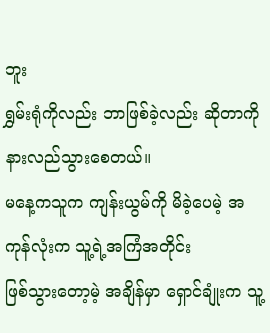ဘူး
ရွှမ်းရုံကိုလည်း ဘာဖြစ်ခဲ့လည်း ဆိုတာကို နားလည်သွားစေတယ်။
မနေ့ကသူက ကျန်းယွမ်ကို မိခဲ့ပေမဲ့ အကုန်လုံးက သူ့ရဲ့အကြံအတိုင်း
ဖြစ်သွားတော့မဲ့ အချိန်မှာ ရှောင်ချုံးက သူ့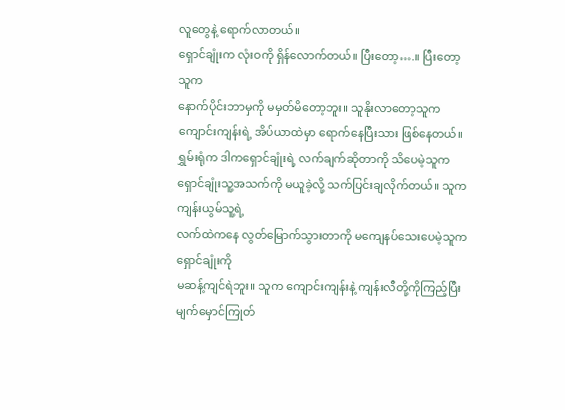လူတွေနဲ့ ရောက်လာတယ်။
ရှောင်ချုံးက လုံးဝကို ရှိန်လောက်တယ်။ ပြီးတော့….။ ပြီးတော့သူက
နောက်ပိုင်းဘာမှကို မမှတ်မိတော့ဘူး။ သူနိုးလာတော့သူက
ကျောင်းကျန်းရဲ့ အိပ်ယာထဲမှာ ရောက်နေပြီးသား ဖြစ်နေတယ်။
ရွှမ်းရုံက ဒါကရှောင်ချုံးရဲ့ လက်ချက်ဆိုတာကို သိပေမဲ့သူက
ရှောင်ချုံးသူ့အသက်ကို မယူခဲ့လို့ သက်ပြင်းချလိုက်တယ်။ သူကကျန်းယွမ်သူ့ရဲ့
လက်ထဲကနေ လွတ်မြောက်သွားတာကို မကျေနပ်သေးပေမဲ့သူက ရှောင်ချုံးကို
မဆန့်ကျင်ရဲဘူး။ သူက ကျောင်းကျန်းနဲ့ ကျန်းလီတို့ကိုကြည့်ပြီး မျက်မှောင်ကြုတ်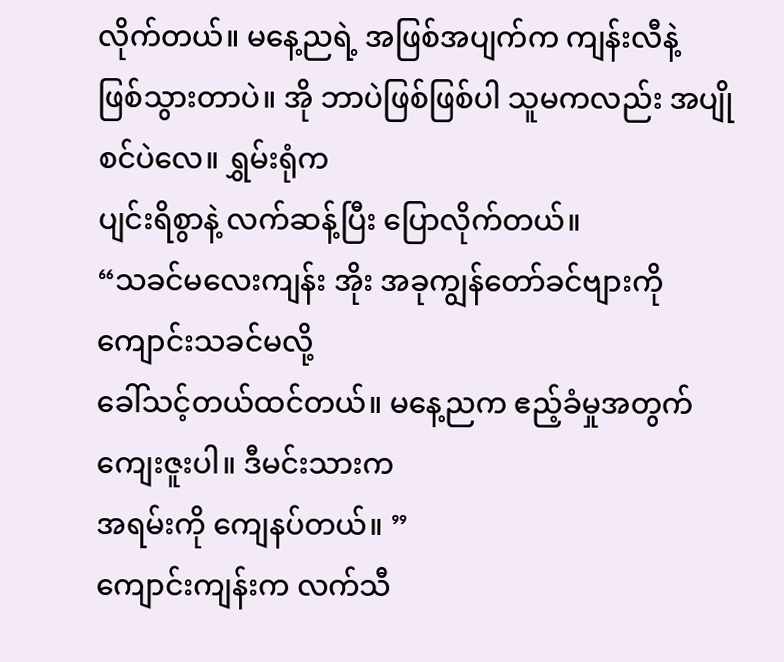လိုက်တယ်။ မနေ့ညရဲ့ အဖြစ်အပျက်က ကျန်းလီနဲ့
ဖြစ်သွားတာပဲ။ အို ဘာပဲဖြစ်ဖြစ်ပါ သူမကလည်း အပျိုစင်ပဲလေ။ ရွှမ်းရုံက
ပျင်းရိစွာနဲ့ လက်ဆန့်ပြီး ပြောလိုက်တယ်။
“သခင်မလေးကျန်း အိုး အခုကျွန်တော်ခင်ဗျားကို ကျောင်းသခင်မလို့
ခေါ်သင့်တယ်ထင်တယ်။ မနေ့ညက ဧည့်ခံမှုအတွက် ကျေးဇူးပါ။ ဒီမင်းသားက
အရမ်းကို ကျေနပ်တယ်။ ”
ကျောင်းကျန်းက လက်သီ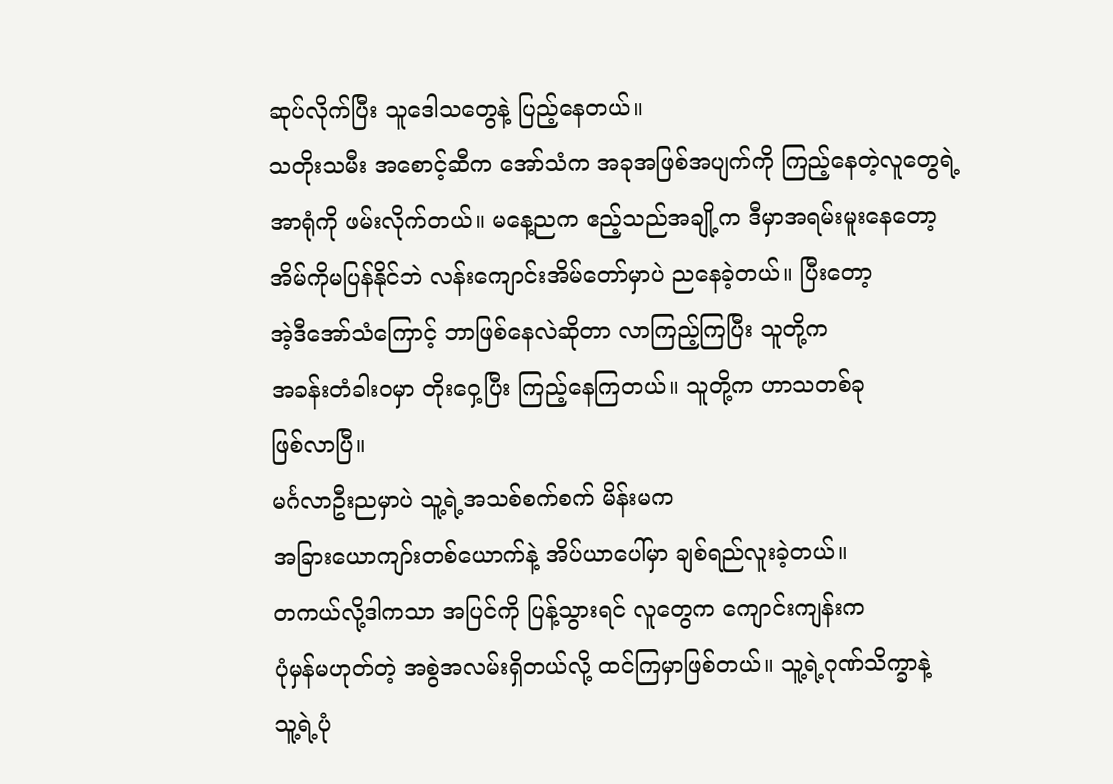ဆုပ်လိုက်ပြီး သူဒေါသတွေနဲ့ ပြည့်နေတယ်။
သတိုးသမီး အစောင့်ဆီက အော်သံက အခုအဖြစ်အပျက်ကို ကြည့်နေတဲ့လူတွေရဲ့
အာရုံကို ဖမ်းလိုက်တယ်။ မနေ့ညက ဧည့်သည်အချို့က ဒီမှာအရမ်းမူးနေတော့
အိမ်ကိုမပြန်နိုင်ဘဲ လန်းကျောင်းအိမ်တော်မှာပဲ ညနေခဲ့တယ်။ ပြီးတော့
အဲ့ဒီအော်သံကြောင့် ဘာဖြစ်နေလဲဆိုတာ လာကြည့်ကြပြီး သူတို့က
အခန်းတံခါးဝမှာ တိုးဝှေ့ပြီး ကြည့်နေကြတယ်။ သူတို့က ဟာသတစ်ခု
ဖြစ်လာပြီ။
မင်္ဂလာဦးညမှာပဲ သူ့ရဲ့အသစ်စက်စက် မိန်းမက
အခြားယောကျာ်းတစ်ယောက်နဲ့ အိပ်ယာပေါ်မှာ ချစ်ရည်လူးခဲ့တယ်။
တကယ်လို့ဒါကသာ အပြင်ကို ပြန့်သွားရင် လူတွေက ကျောင်းကျန်းက
ပုံမှန်မဟုတ်တဲ့ အစွဲအလမ်းရှိတယ်လို့ ထင်ကြမှာဖြစ်တယ်။ သူ့ရဲ့ဂုဏ်သိက္ခာနဲ့
သူ့ရဲ့ပုံ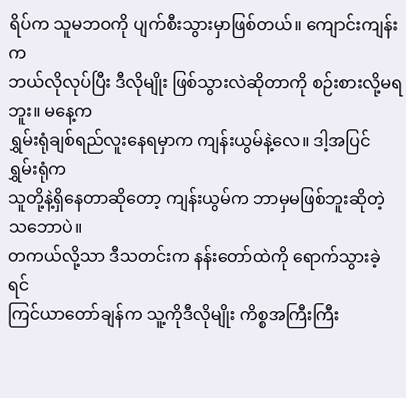ရိပ်က သူမဘဝကို ပျက်စီးသွားမှာဖြစ်တယ်။ ကျောင်းကျန်းက
ဘယ်လိုလုပ်ပြီး ဒီလိုမျိုး ဖြစ်သွားလဲဆိုတာကို စဉ်းစားလို့မရဘူး။ မနေ့က
ရွှမ်းရုံချစ်ရည်လူးနေရမှာက ကျန်းယွမ်နဲ့လေ။ ဒါ့အပြင် ရွှမ်းရုံက
သူတို့နဲ့ရှိနေတာဆိုတော့ ကျန်းယွမ်က ဘာမှမဖြစ်ဘူးဆိုတဲ့ သဘောပဲ။
တကယ်လို့သာ ဒီသတင်းက နန်းတော်ထဲကို ရောက်သွားခဲ့ရင်
ကြင်ယာတော်ချန်က သူ့ကိုဒီလိုမျိုး ကိစ္စအကြီးကြီး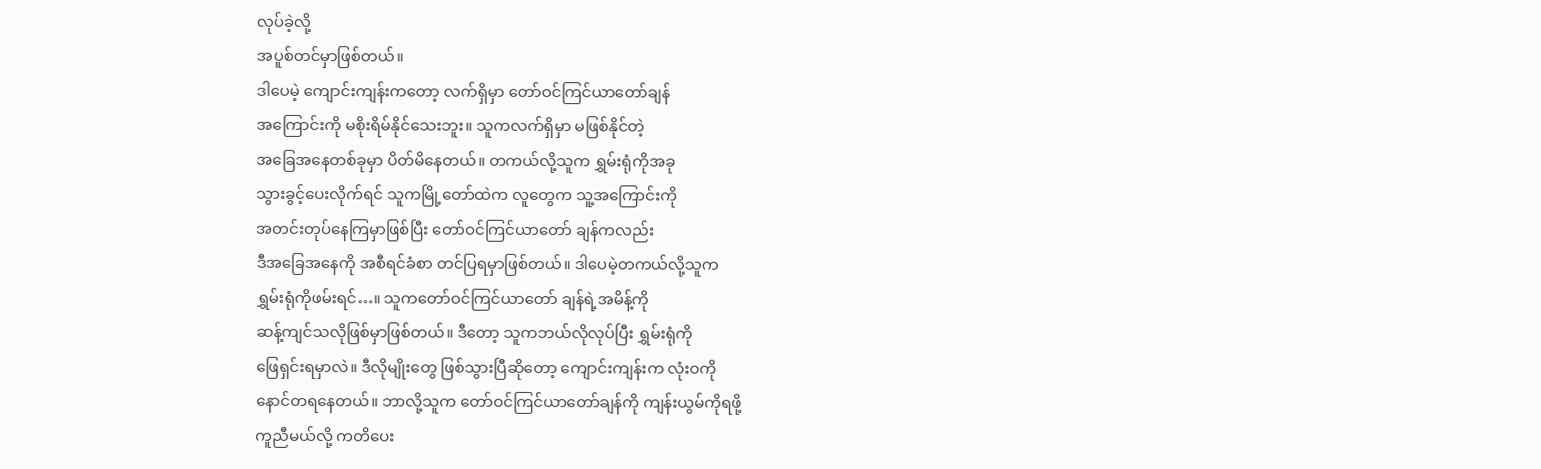လုပ်ခဲ့လို့
အပူစ်တင်မှာဖြစ်တယ်။
ဒါပေမဲ့ ကျောင်းကျန်းကတော့ လက်ရှိမှာ တော်ဝင်ကြင်ယာတော်ချန်
အကြောင်းကို မစိုးရိမ်နိုင်သေးဘူး။ သူကလက်ရှိမှာ မဖြစ်နိုင်တဲ့
အခြေအနေတစ်ခုမှာ ပိတ်မိနေတယ်။ တကယ်လို့သူက ရွှမ်းရုံကိုအခု
သွားခွင့်ပေးလိုက်ရင် သူကမြို့တော်ထဲက လူတွေက သူ့အကြောင်းကို
အတင်းတုပ်နေကြမှာဖြစ်ပြီး တော်ဝင်ကြင်ယာတော် ချန်ကလည်း
ဒီအခြေအနေကို အစီရင်ခံစာ တင်ပြရမှာဖြစ်တယ်။ ဒါပေမဲ့တကယ်လို့သူက
ရွှမ်းရုံကိုဖမ်းရင်…။ သူကတော်ဝင်ကြင်ယာတော် ချန်ရဲ့အမိန့်ကို
ဆန့်ကျင်သလိုဖြစ်မှာဖြစ်တယ်။ ဒီတော့ သူကဘယ်လိုလုပ်ပြီး ရွှမ်းရုံကို
ဖြေရှင်းရမှာလဲ။ ဒီလိုမျိုးတွေ ဖြစ်သွားပြီဆိုတော့ ကျောင်းကျန်းက လုံးဝကို
နောင်တရနေတယ်။ ဘာလို့သူက တော်ဝင်ကြင်ယာတော်ချန်ကို ကျန်းယွမ်ကိုရဖို့
ကူညီမယ်လို့ ကတိပေး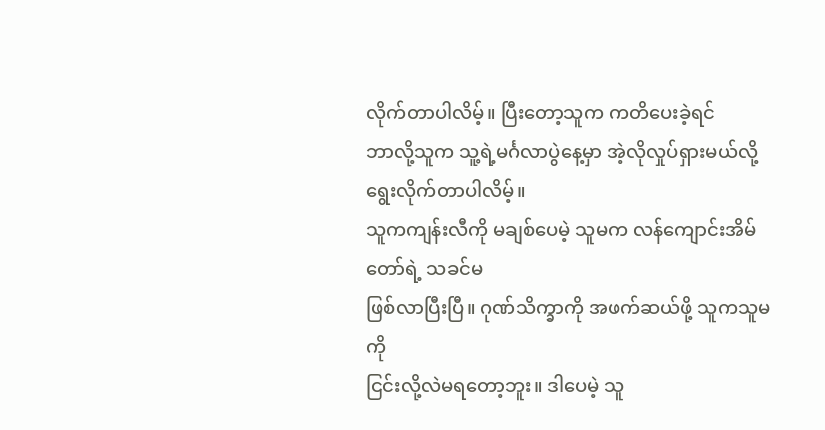လိုက်တာပါလိမ့်။ ပြီးတော့သူက ကတိပေးခဲ့ရင်
ဘာလို့သူက သူ့ရဲ့မင်္ဂလာပွဲနေ့မှာ အဲ့လိုလှုပ်ရှားမယ်လို့ ရွေးလိုက်တာပါလိမ့်။
သူကကျန်းလီကို မချစ်ပေမဲ့ သူမက လန်ကျောင်းအိမ်တော်ရဲ့ သခင်မ
ဖြစ်လာပြီးပြီ။ ဂုဏ်သိက္ခာကို အဖက်ဆယ်ဖို့ သူကသူမကို
ငြင်းလို့လဲမရတော့ဘူး။ ဒါပေမဲ့ သူ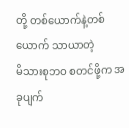တို့ တစ်ယောက်နဲ့တစ်ယောက် သာယာတဲ့
မိသားစုဘဝ စတင်ဖို့က အခုပျက်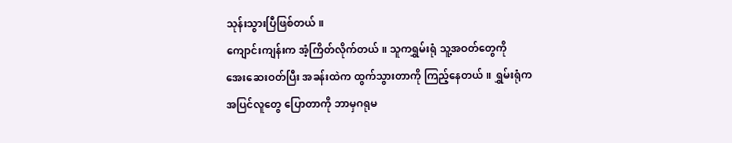သုန်းသွားပြီဖြစ်တယ်။
ကျောင်းကျန်းက အံ့ကြိတ်လိုက်တယ်။ သူကရွှမ်းရုံ သူ့အဝတ်တွေကို
အေးဆေးဝတ်ပြီး အခန်းထဲက ထွက်သွားတာကို ကြည့်နေတယ်။ ရွှမ်းရုံက
အပြင်လူတွေ ပြောတာကို ဘာမှဂရုမ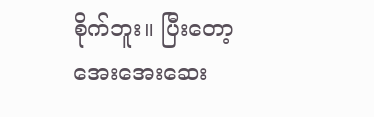စိုက်ဘူး။ ပြီးတော့
အေးအေးဆေး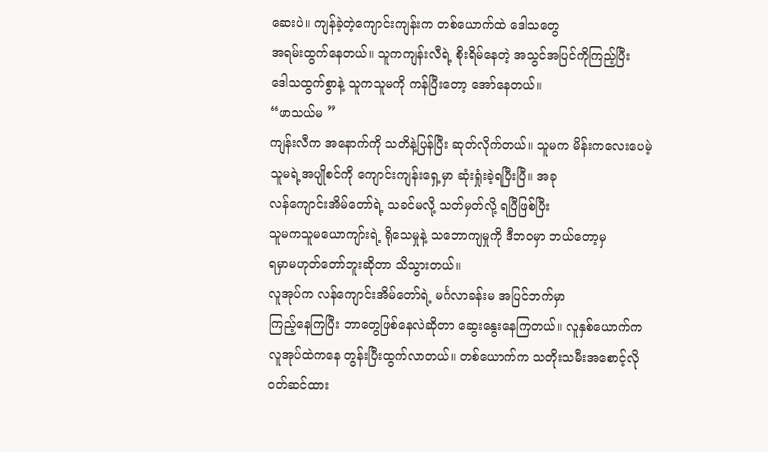ဆေးပဲ။ ကျန်ခဲ့တဲ့ကျောင်းကျန်းက တစ်ယောက်ထဲ ဒေါသတွေ
အရမ်းထွက်နေတယ်။ သူကကျန်းလီရဲ့ စိုးရိမ်နေတဲ့ အသွင်အပြင်ကိုကြည့်ပြီး
ဒေါသထွက်စွာနဲ့ သူကသူမကို ကန်ပြီးတော့ အော်နေတယ်။
“ဖာသယ်မ ”
ကျန်းလီက အနောက်ကို သတိနဲ့ပြန်ပြီး ဆုတ်လိုက်တယ်။ သူမက မိန်းကလေးပေမဲ့
သူမရဲ့အပျိုစင်ကို ကျောင်းကျန်းရှေ့မှာ ဆုံးရှုံးခဲ့ရပြီးပြီ။ အခု
လန်ကျောင်းအိမ်တော်ရဲ့ သခင်မလို့ သတ်မှတ်လို့ ရပြီဖြစ်ပြီး
သူမကသူမယောကျာ်းရဲ့ ရိုသေမှုနဲ့ သဘောကျမှုကို ဒီဘဝမှာ ဘယ်တော့မှ
ရမှာမဟုတ်တော်ဘူးဆိုတာ သိသွားတယ်။
လူအုပ်က လန်ကျောင်းအိမ်တော်ရဲ့ မင်္ဂလာခန်းမ အပြင်ဘက်မှာ
ကြည့်နေကြပြီး ဘာတွေဖြစ်နေလဲဆိုတာ ဆွေးနွေးနေကြတယ်။ လူနှစ်ယောက်က
လူအုပ်ထဲကနေ တွန်းပြီးထွက်လာတယ်။ တစ်ယောက်က သတိုးသမီးအစောင့်လို
ဝတ်ဆင်ထား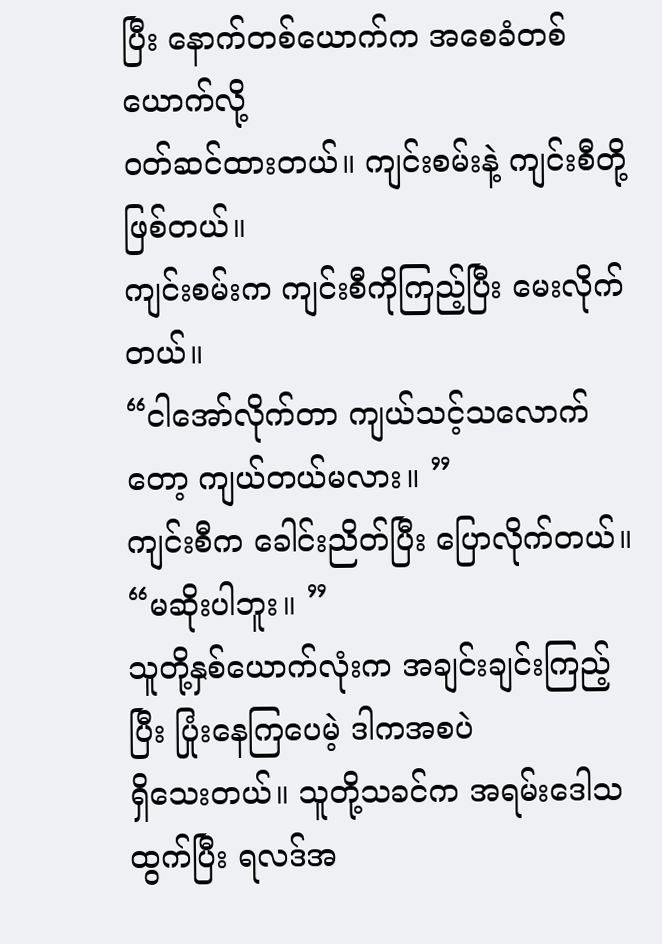ပြီး နောက်တစ်ယောက်က အစေခံတစ်ယောက်လို့
ဝတ်ဆင်ထားတယ်။ ကျင်းစမ်းနဲ့ ကျင်းစီတို့ဖြစ်တယ်။
ကျင်းစမ်းက ကျင်းစီကိုကြည့်ပြီး မေးလိုက်တယ်။
“ငါအော်လိုက်တာ ကျယ်သင့်သလောက်တော့ ကျယ်တယ်မလား။ ”
ကျင်းစီက ခေါင်းညိတ်ပြီး ပြောလိုက်တယ်။
“မဆိုးပါဘူး။ ”
သူတို့နှစ်ယောက်လုံးက အချင်းချင်းကြည့်ပြီး ပြုံးနေကြပေမဲ့ ဒါကအစပဲ
ရှိသေးတယ်။ သူတို့သခင်က အရမ်းဒေါသထွက်ပြီး ရလဒ်အ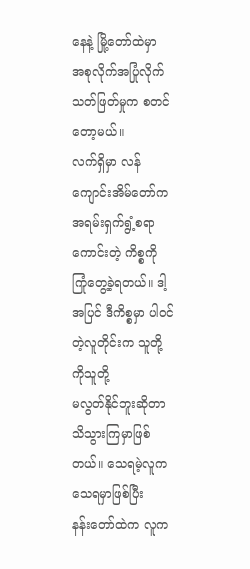နေနဲ့ မြို့တော်ထဲမှာ
အစုလိုက်အပြုံလိုက် သတ်ဖြတ်မှုက စတင်တော့မယ်။
လက်ရှိမှာ လန်ကျောင်းအိမ်တော်က အရမ်းရှက်ရွံ့စရာကောင်းတဲ့ ကိစ္စကို
ကြုံတွေ့ခဲ့ရတယ်။ ဒါ့အပြင် ဒီကိစ္စမှာ ပါဝင်တဲ့လူတိုင်းက သူတို့ကိုသူတို့
မလွတ်နိုင်ဘူးဆိုတာ သိသွားကြမှာဖြစ်တယ်။ သေရမဲ့လူက သေရမှာဖြစ်ပြီး
နန်းတော်ထဲက လူက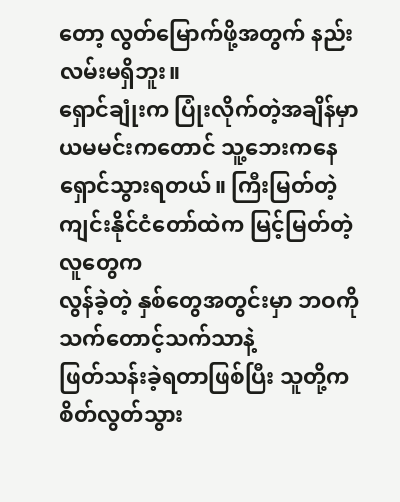တော့ လွတ်မြောက်ဖို့အတွက် နည်းလမ်းမရှိဘူး။
ရှောင်ချုံးက ပြုံးလိုက်တဲ့အချိန်မှာ ယမမင်းကတောင် သူ့ဘေးကနေ
ရှောင်သွားရတယ်။ ကြီးမြတ်တဲ့ ကျင်းနိုင်ငံတော်ထဲက မြင့်မြတ်တဲ့လူတွေက
လွန်ခဲ့တဲ့ နှစ်တွေအတွင်းမှာ ဘဝကို သက်တောင့်သက်သာနဲ့
ဖြတ်သန်းခဲ့ရတာဖြစ်ပြီး သူတို့ကစိတ်လွတ်သွား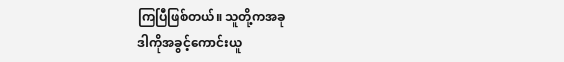ကြပြီဖြစ်တယ်။ သူတို့ကအခု
ဒါကိုအခွင့်ကောင်းယူ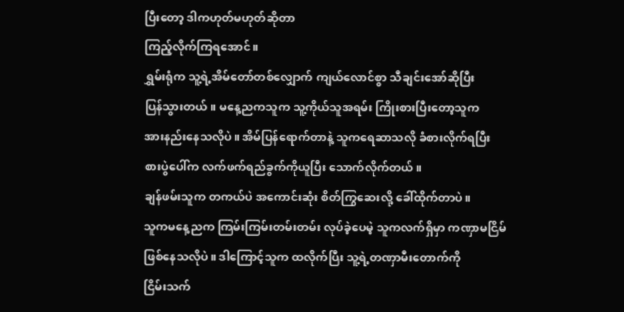ပြီးတော့ ဒါကဟုတ်မဟုတ်ဆိုတာ
ကြည့်လိုက်ကြရအောင်။
ရွှမ်းရုံက သူ့ရဲ့အိမ်တော်တစ်လျှောက် ကျယ်လောင်စွာ သီချင်းအော်ဆိုပြီး
ပြန်သွားတယ်။ မနေ့ညကသူက သူ့ကိုယ်သူအရမ်း ကြိုးစားပြီးတော့သူက
အားနည်းနေသလိုပဲ။ အိမ်ပြန်ရောက်တာနဲ့ သူကရေဆာသလို ခံစားလိုက်ရပြီး
စားပွဲပေါ်က လက်ဖက်ရည်ခွက်ကိုယူပြီး သောက်လိုက်တယ်။
ချန်ဖမ်းသူက တကယ်ပဲ အကောင်းဆုံး စိတ်ကြွဆေးလို့ ခေါ်ထိုက်တာပဲ။
သူကမနေ့ညက ကြမ်းကြမ်းတမ်းတမ်း လုပ်ခဲ့ပေမဲ့ သူကလက်ရှိမှာ ကဏှာမငြိမ်
ဖြစ်နေသလိုပဲ။ ဒါကြောင့်သူက ထလိုက်ပြီး သူ့ရဲ့တဏှာမီးတောက်ကို
ငြိမ်းသက်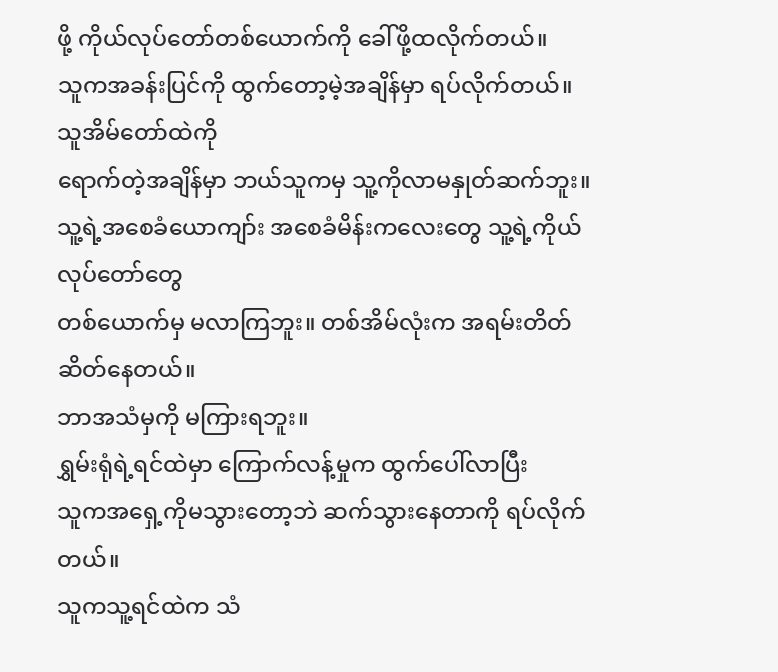ဖို့ ကိုယ်လုပ်တော်တစ်ယောက်ကို ခေါ်ဖို့ထလိုက်တယ်။
သူကအခန်းပြင်ကို ထွက်တော့မဲ့အချိန်မှာ ရပ်လိုက်တယ်။ သူအိမ်တော်ထဲကို
ရောက်တဲ့အချိန်မှာ ဘယ်သူကမှ သူ့ကိုလာမနှုတ်ဆက်ဘူး။
သူ့ရဲ့အစေခံယောကျာ်း အစေခံမိန်းကလေးတွေ သူ့ရဲ့ကိုယ်လုပ်တော်တွေ
တစ်ယောက်မှ မလာကြဘူး။ တစ်အိမ်လုံးက အရမ်းတိတ်ဆိတ်နေတယ်။
ဘာအသံမှကို မကြားရဘူး။
ရွှမ်းရုံရဲ့ရင်ထဲမှာ ကြောက်လန့်မှုက ထွက်ပေါ်လာပြီး
သူကအရှေ့ကိုမသွားတော့ဘဲ ဆက်သွားနေတာကို ရပ်လိုက်တယ်။
သူကသူ့ရင်ထဲက သံ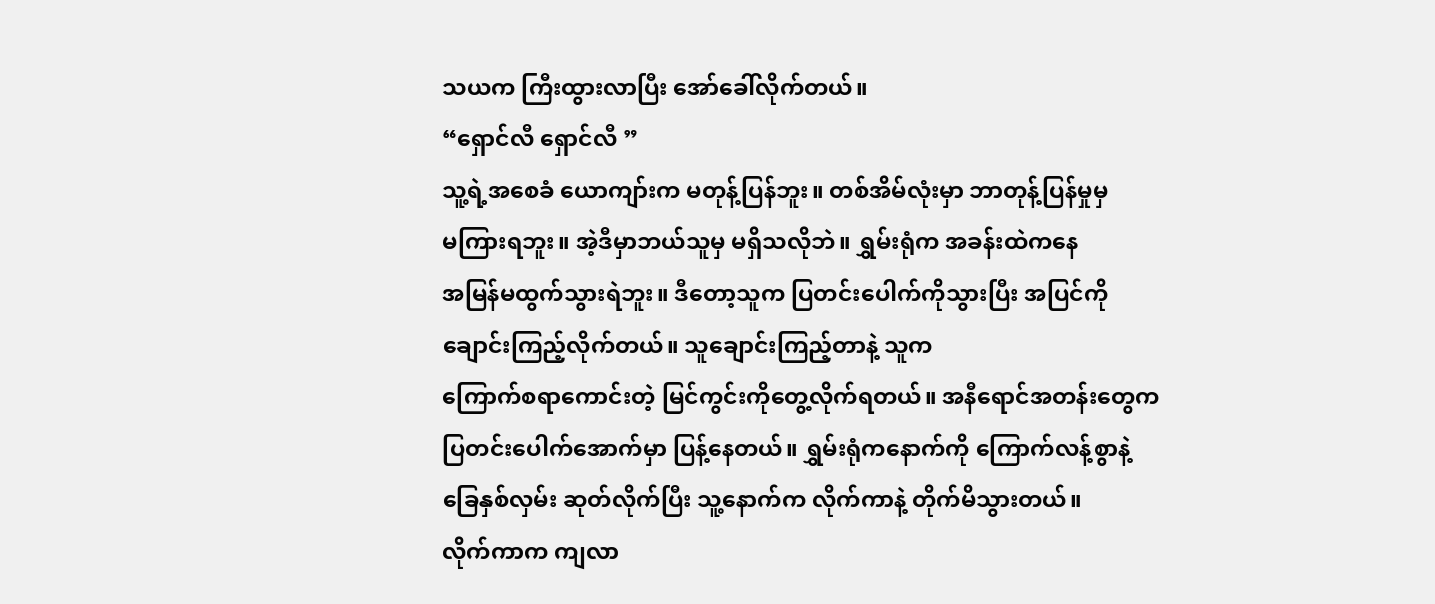သယက ကြီးထွားလာပြီး အော်ခေါ်လိုက်တယ်။
“ရှောင်လီ ရှောင်လီ ”
သူ့ရဲ့အစေခံ ယောကျာ်းက မတုန့်ပြန်ဘူး။ တစ်အိမ်လုံးမှာ ဘာတုန့်ပြန်မှုမှ
မကြားရဘူး။ အဲ့ဒီမှာဘယ်သူမှ မရှိသလိုဘဲ။ ရွှမ်းရုံက အခန်းထဲကနေ
အမြန်မထွက်သွားရဲဘူး။ ဒီတော့သူက ပြတင်းပေါက်ကိုသွားပြီး အပြင်ကို
ချောင်းကြည့်လိုက်တယ်။ သူချောင်းကြည့်တာနဲ့ သူက
ကြောက်စရာကောင်းတဲ့ မြင်ကွင်းကိုတွေ့လိုက်ရတယ်။ အနီရောင်အတန်းတွေက
ပြတင်းပေါက်အောက်မှာ ပြန့်နေတယ်။ ရွှမ်းရုံကနောက်ကို ကြောက်လန့်စွာနဲ့
ခြေနှစ်လှမ်း ဆုတ်လိုက်ပြီး သူ့နောက်က လိုက်ကာနဲ့ တိုက်မိသွားတယ်။
လိုက်ကာက ကျလာ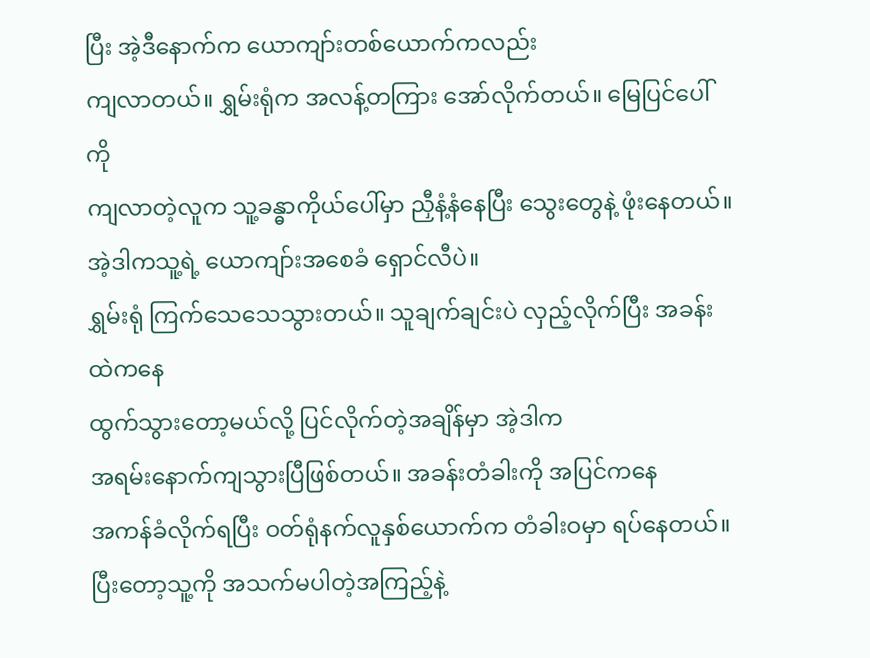ပြီး အဲ့ဒီနောက်က ယောကျာ်းတစ်ယောက်ကလည်း
ကျလာတယ်။ ရွှမ်းရုံက အလန့်တကြား အော်လိုက်တယ်။ မြေပြင်ပေါ်ကို
ကျလာတဲ့လူက သူ့ခန္ဓာကိုယ်ပေါ်မှာ ညှီနံ့နံနေပြီး သွေးတွေနဲ့ ဖုံးနေတယ်။
အဲ့ဒါကသူ့ရဲ့ ယောကျာ်းအစေခံ ရှောင်လီပဲ။
ရွှမ်းရုံ ကြက်သေသေသွားတယ်။ သူချက်ချင်းပဲ လှည့်လိုက်ပြီး အခန်းထဲကနေ
ထွက်သွားတော့မယ်လို့ ပြင်လိုက်တဲ့အချိန်မှာ အဲ့ဒါက
အရမ်းနောက်ကျသွားပြီဖြစ်တယ်။ အခန်းတံခါးကို အပြင်ကနေ
အကန်ခံလိုက်ရပြီး ဝတ်ရုံနက်လူနှစ်ယောက်က တံခါးဝမှာ ရပ်နေတယ်။
ပြီးတော့သူ့ကို အသက်မပါတဲ့အကြည့်နဲ့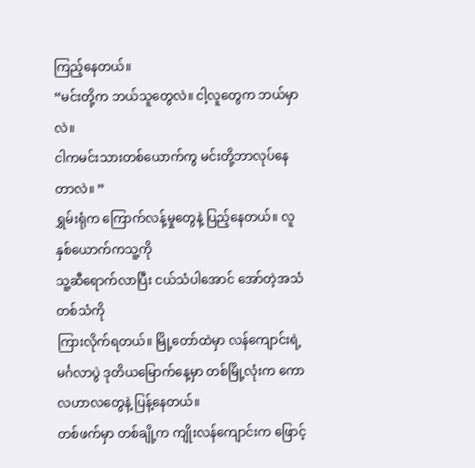ကြည့်နေတယ်။
“မင်းတို့က ဘယ်သူတွေလဲ။ ငါ့လူတွေက ဘယ်မှာလဲ။
ငါကမင်းသားတစ်ယောက်ကွ မင်းတို့ဘာလုပ်နေတာလဲ။ ”
ရွှမ်းရုံက ကြောက်လန့်မှုတွေနဲ့ ပြည့်နေတယ်။ လူနှစ်ယောက်ကသူ့ကို
သူ့ဆီရောက်လာပြီး ငယ်သံပါအောင် အော်တဲ့အသံတစ်သံကို
ကြားလိုက်ရတယ်။ မြို့တော်ထဲမှာ လန်ကျောင်းရဲ့ မင်္ဂလာပွဲ ဒုတိယမြောက်နေ့မှာ တစ်မြို့လုံးက ကောလဟာလတွေနဲ့ ပြန့်နေတယ်။
တစ်ဖက်မှာ တစ်ချို့က ကျိုးလန်ကျောင်းက ဖြောင့်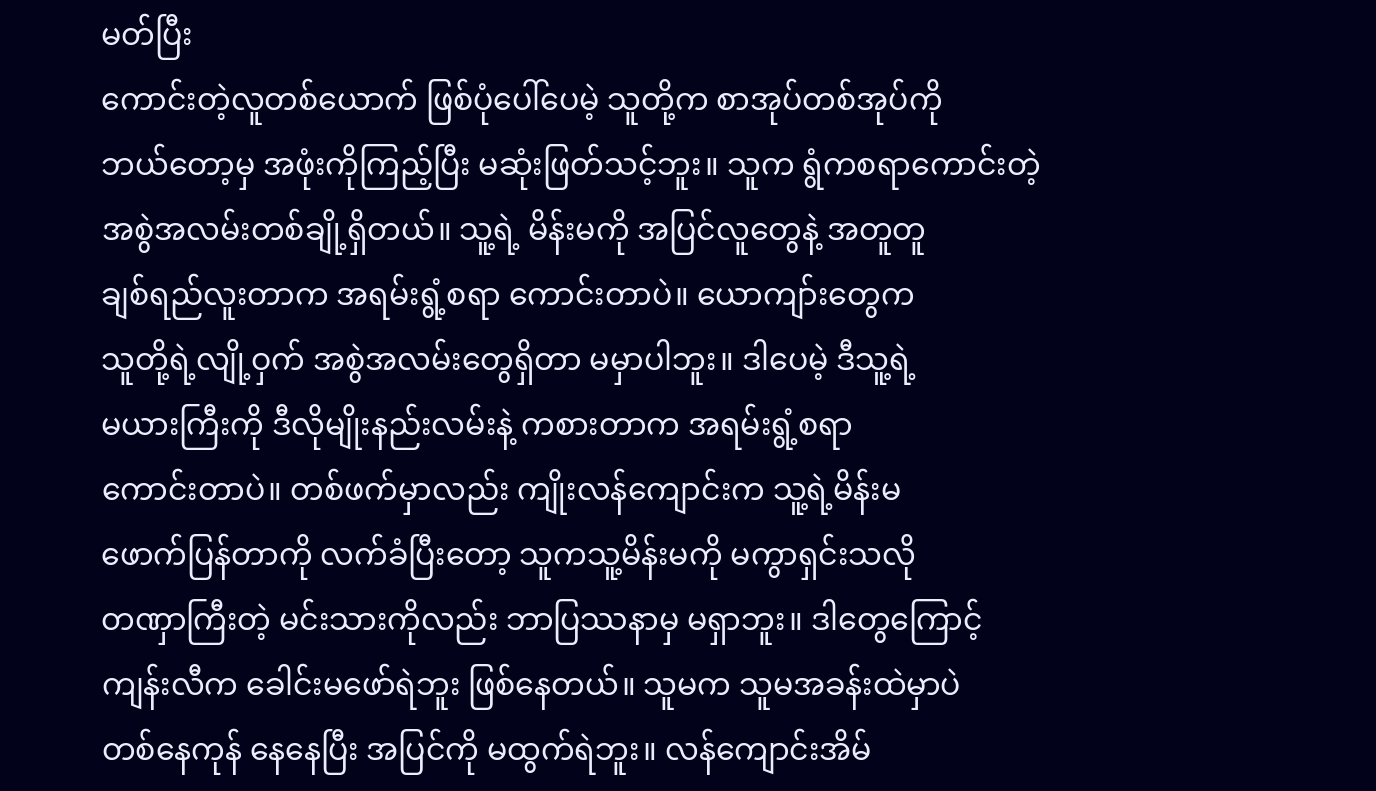မတ်ပြီး
ကောင်းတဲ့လူတစ်ယောက် ဖြစ်ပုံပေါ်ပေမဲ့ သူတို့က စာအုပ်တစ်အုပ်ကို
ဘယ်တော့မှ အဖုံးကိုကြည့်ပြီး မဆုံးဖြတ်သင့်ဘူး။ သူက ရွံကစရာကောင်းတဲ့
အစွဲအလမ်းတစ်ချို့ရှိတယ်။ သူ့ရဲ့ မိန်းမကို အပြင်လူတွေနဲ့ အတူတူ
ချစ်ရည်လူးတာက အရမ်းရွံ့စရာ ကောင်းတာပဲ။ ယောကျာ်းတွေက
သူတို့ရဲ့လျို့ဝှက် အစွဲအလမ်းတွေရှိတာ မမှာပါဘူး။ ဒါပေမဲ့ ဒီသူ့ရဲ့
မယားကြီးကို ဒီလိုမျိုးနည်းလမ်းနဲ့ ကစားတာက အရမ်းရွံ့စရာ
ကောင်းတာပဲ။ တစ်ဖက်မှာလည်း ကျိုးလန်ကျောင်းက သူ့ရဲ့မိန်းမ
ဖောက်ပြန်တာကို လက်ခံပြီးတော့ သူကသူ့မိန်းမကို မကွာရှင်းသလို
တဏှာကြီးတဲ့ မင်းသားကိုလည်း ဘာပြဿနာမှ မရှာဘူး။ ဒါတွေကြောင့်
ကျန်းလီက ခေါင်းမဖော်ရဲဘူး ဖြစ်နေတယ်။ သူမက သူမအခန်းထဲမှာပဲ
တစ်နေကုန် နေနေပြီး အပြင်ကို မထွက်ရဲဘူး။ လန်ကျောင်းအိမ်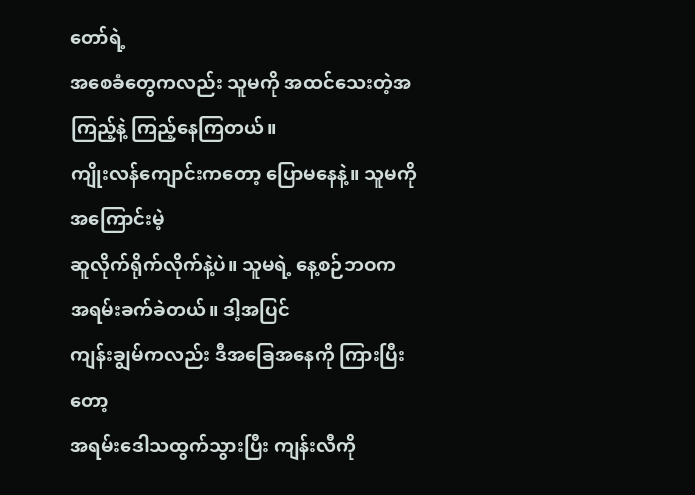တော်ရဲ့
အစေခံတွေကလည်း သူမကို အထင်သေးတဲ့အကြည့်နဲ့ ကြည့်နေကြတယ်။
ကျိုးလန်ကျောင်းကတော့ ပြောမနေနဲ့။ သူမကို အကြောင်းမဲ့
ဆူလိုက်ရိုက်လိုက်နဲ့ပဲ။ သူမရဲ့ နေ့စဉ်ဘဝက အရမ်းခက်ခဲတယ်။ ဒါ့အပြင်
ကျန်းချွမ်ကလည်း ဒီအခြေအနေကို ကြားပြီးတော့
အရမ်းဒေါသထွက်သွားပြီး ကျန်းလီကို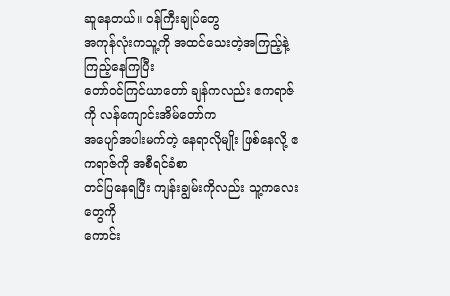ဆူနေတယ်။ ဝန်ကြီးချုပ်တွေ
အကုန်လုံးကသူ့ကို အထင်သေးတဲ့အကြည့်နဲ့ ကြည့်နေကြပြီး
တော်ဝင်ကြင်ယာတော် ချန်ကလည်း ဧကရာဇ်ကို လန်ကျောင်းအိမ်တော်က
အပျော်အပါးမက်တဲ့ နေရာလိုမျိုး ဖြစ်နေလို့ ဧကရာဇ်ကို အစီရင်ခံစာ
တင်ပြနေရပြီး ကျန်းချွမ်းကိုလည်း သူ့ကလေးတွေကို
ကောင်း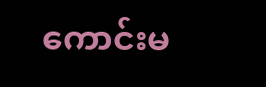ကောင်းမ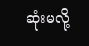ဆုံးမလို့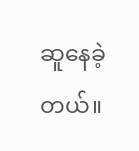ဆူနေခဲ့တယ်။